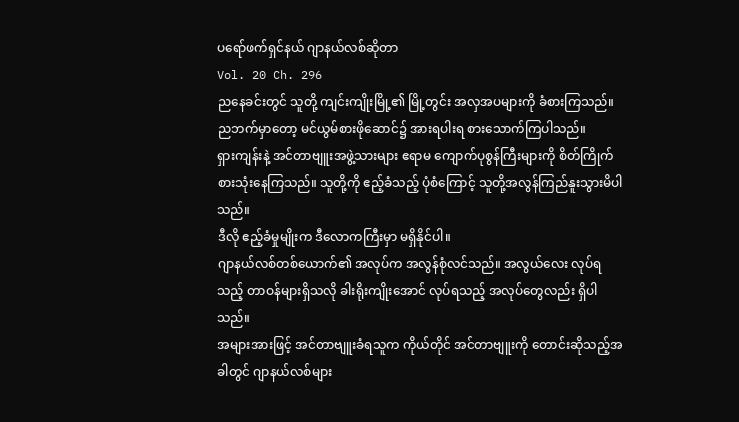ပရော်ဖက်ရှင်နယ် ဂျာနယ်လစ်ဆိုတာ
Vol. 20 Ch. 296
ညနေခင်းတွင် သူတို့ ကျင်းကျိုးမြို့၏ မြို့တွင်း အလှအပများကို ခံစားကြသည်။
ညဘက်မှာတော့ မင်ယွမ်စားဖိုဆောင်၌ အားရပါးရ စားသောက်ကြပါသည်။
ရှားကျန်းနဲ့ အင်တာဗျူးအဖွဲ့သားများ ဧရာမ ကျောက်ပုစွန်ကြီးများကို စိတ်ကြိုက် စားသုံးနေကြသည်။ သူတို့ကို ဧည့်ခံသည့် ပုံစံကြောင့် သူတို့အလွန်ကြည်နူးသွားမိပါသည်။
ဒီလို ဧည့်ခံမှုမျိုးက ဒီလောကကြီးမှာ မရှိနိုင်ပါ။
ဂျာနယ်လစ်တစ်ယောက်၏ အလုပ်က အလွန်စုံလင်သည်။ အလွယ်လေး လုပ်ရသည့် တာဝန်များရှိသလို ခါးရိုးကျိုးအောင် လုပ်ရသည့် အလုပ်တွေလည်း ရှိပါသည်။
အများအားဖြင့် အင်တာဗျူးခံရသူက ကိုယ်တိုင် အင်တာဗျူးကို တောင်းဆိုသည့်အခါတွင် ဂျာနယ်လစ်များ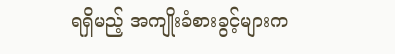ရရှိမည့် အကျိုးခံစားခွင့်များက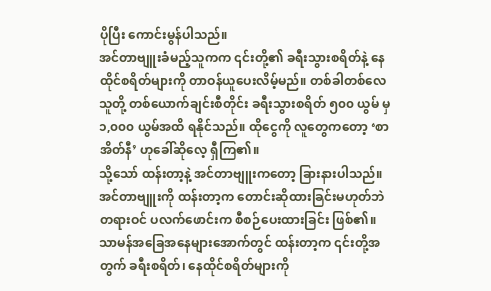ပိုပြီး ကောင်းမွန်ပါသည်။
အင်တာဗျူးခံမည့်သူကက ၎င်းတို့၏ ခရီးသွားစရိတ်နဲ့ နေထိုင်စရိတ်များကို တာဝန်ယူပေးလိမ့်မည်။ တစ်ခါတစ်လေ သူတို့ တစ်ယောက်ချင်းစီတိုင်း ခရီးသွားစရိတ် ၅၀၀ ယွမ် မှ ၁,၀၀၀ ယွမ်အထိ ရနိုင်သည်။ ထိုငွေကို လူတွေကတော့ ‘စာအိတ်နီ’ ဟုခေါ်ဆိုလေ့ ရှီကြ၏။
သို့သော် ထန်းတာ့နဲ့ အင်တာဗျူးကတော့ ခြားနားပါသည်။ အင်တာဗျူးကို ထန်းတာ့က တောင်းဆိုထားခြင်းမဟုတ်ဘဲ တရားဝင် ပလက်ဖောင်းက စီစဉ်ပေးထားခြင်း ဖြစ်၏။
သာမန်အခြေအနေများအောက်တွင် ထန်းတာ့က ၎င်းတို့အတွက် ခရီးစရိတ်၊ နေထိုင်စရိတ်များကို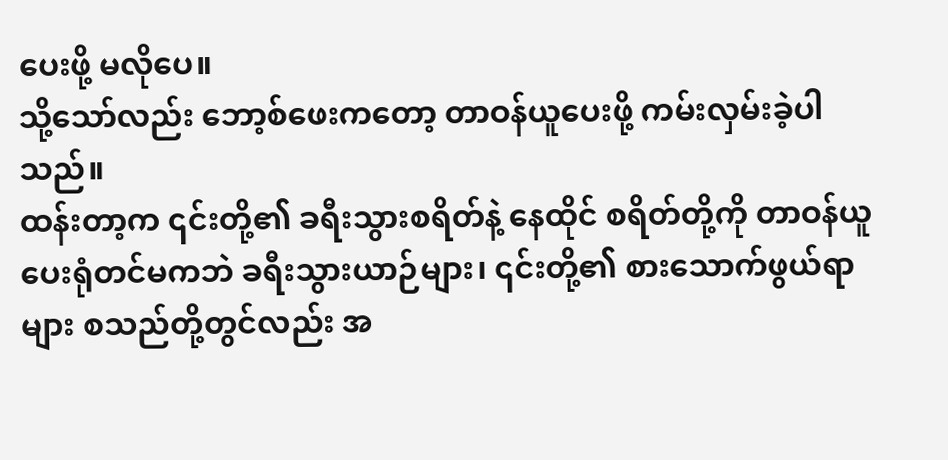ပေးဖို့ မလိုပေ။
သို့သော်လည်း ဘော့စ်ဖေးကတော့ တာဝန်ယူပေးဖို့ ကမ်းလှမ်းခဲ့ပါသည်။
ထန်းတာ့က ၎င်းတို့၏ ခရီးသွားစရိတ်နဲ့ နေထိုင် စရိတ်တို့ကို တာဝန်ယူပေးရုံတင်မကဘဲ ခရီးသွားယာဉ်များ၊ ၎င်းတို့၏ စားသောက်ဖွယ်ရာများ စသည်တို့တွင်လည်း အ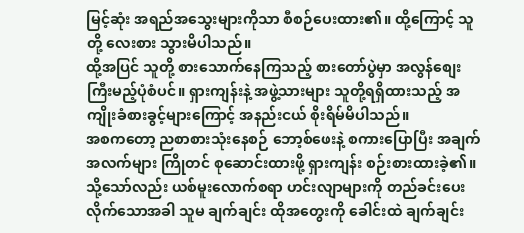မြင့်ဆုံး အရည်အသွေးများကိုသာ စီစဉ်ပေးထား၏။ ထို့ကြောင့် သူတို့ လေးစား သွားမိပါသည်။
ထို့အပြင် သူတို့ စားသောက်နေကြသည့် စားတော်ပွဲမှာ အလွန်စျေးကြီးမည့်ပုံစံပင်။ ရှားကျန်းနဲ့ အဖွဲ့သားများ သူတို့ရရှိထားသည့် အကျိုးခံစားခွင့်များကြောင့် အနည်းငယ် စိုးရိမ်မိပါသည်။
အစကတော့ ညစာစားသုံးနေစဉ် ဘော့စ်ဖေးနဲ့ စကားပြောပြီး အချက်အလက်များ ကြိုတင် စုဆောင်းထားဖို့ ရှားကျန်း စဉ်းစားထားခဲ့၏။
သို့သော်လည်း ယစ်မူးလောက်စရာ ဟင်းလျာများကို တည်ခင်းပေးလိုက်သောအခါ သူမ ချက်ချင်း ထိုအတွေးကို ခေါင်းထဲ ချက်ချင်း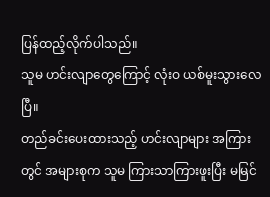ပြန်ထည့်လိုက်ပါသည်။
သူမ ဟင်းလျာတွေကြောင့် လုံးဝ ယစ်မူးသွားလေပြီ။
တည်ခင်းပေးထားသည့် ဟင်းလျာများ အကြားတွင် အများစုက သူမ ကြားသာကြားဖူးပြီး မမြင်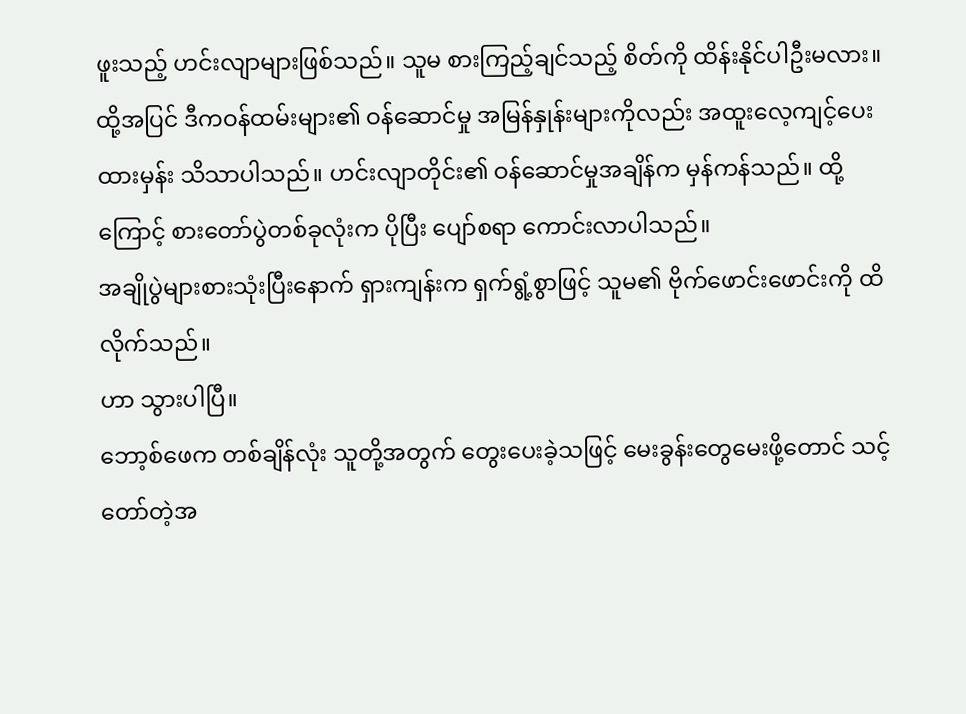ဖူးသည့် ဟင်းလျာများဖြစ်သည်။ သူမ စားကြည့်ချင်သည့် စိတ်ကို ထိန်းနိုင်ပါဦးမလား။
ထို့အပြင် ဒီကဝန်ထမ်းများ၏ ဝန်ဆောင်မှု အမြန်နှုန်းများကိုလည်း အထူးလေ့ကျင့်ပေးထားမှန်း သိသာပါသည်။ ဟင်းလျာတိုင်း၏ ဝန်ဆောင်မှုအချိန်က မှန်ကန်သည်။ ထို့ကြောင့် စားတော်ပွဲတစ်ခုလုံးက ပိုပြီး ပျော်စရာ ကောင်းလာပါသည်။
အချိုပွဲများစားသုံးပြီးနောက် ရှားကျန်းက ရှက်ရွံ့စွာဖြင့် သူမ၏ ဗိုက်ဖောင်းဖောင်းကို ထိလိုက်သည်။
ဟာ သွားပါပြီ။
ဘော့စ်ဖေက တစ်ချိန်လုံး သူတို့အတွက် တွေးပေးခဲ့သဖြင့် မေးခွန်းတွေမေးဖို့တောင် သင့်တော်တဲ့အ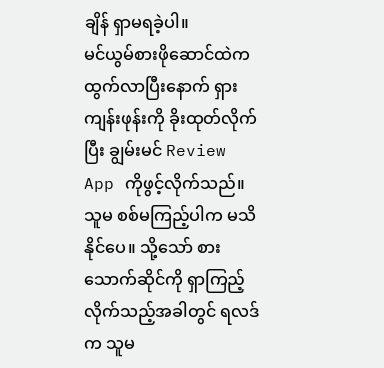ချိန် ရှာမရခဲ့ပါ။
မင်ယွမ်စားဖိုဆောင်ထဲက ထွက်လာပြီးနောက် ရှားကျန်းဖုန်းကို ခိုးထုတ်လိုက်ပြီး ချွမ်းမင် Review App ကိုဖွင့်လိုက်သည်။
သူမ စစ်မကြည့်ပါက မသိနိုင်ပေ။ သို့သော် စားသောက်ဆိုင်ကို ရှာကြည့်လိုက်သည့်အခါတွင် ရလဒ်က သူမ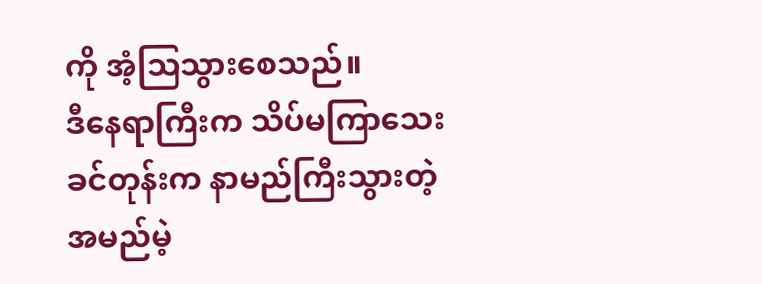ကို အံ့သြသွားစေသည်။
ဒီနေရာကြီးက သိပ်မကြာသေးခင်တုန်းက နာမည်ကြီးသွားတဲ့ အမည်မဲ့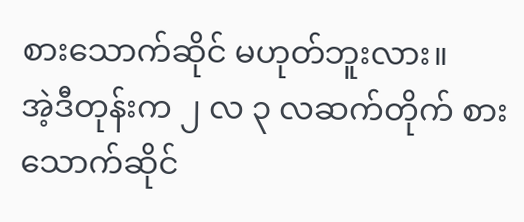စားသောက်ဆိုင် မဟုတ်ဘူးလား။
အဲ့ဒီတုန်းက ၂ လ ၃ လဆက်တိုက် စားသောက်ဆိုင်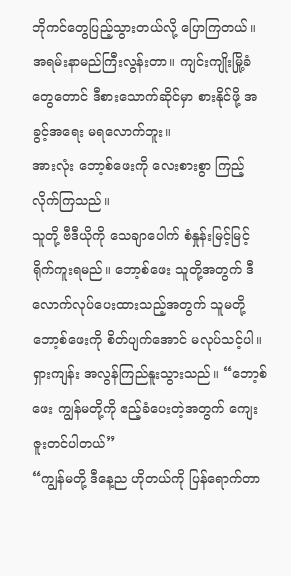ဘိုကင်တွေပြည့်သွားတယ်လို့ ပြောကြတယ်။ အရမ်းနာမည်ကြီးလွန်းတာ။ ကျင်းကျိုးမြို့ခံတွေတောင် ဒီစားသောက်ဆိုင်မှာ စားနိုင်ဖို့ အခွင့်အရေး မရလောက်ဘူး။
အားလုံး ဘော့စ်ဖေးကို လေးစားစွာ ကြည့်လိုက်ကြသည်။
သူတို့ ဗီဒီယိုကို သေချာပေါက် စံနှုန်းမြင့်မြင့် ရိုက်ကူးရမည်။ ဘော့စ်ဖေး သူတို့အတွက် ဒီလောက်လုပ်ပေးထားသည့်အတွက် သူမတို့ ဘော့စ်ဖေးကို စိတ်ပျက်အောင် မလုပ်သင့်ပါ။
ရှားကျန်း အလွန်ကြည်နူးသွားသည်။ “ဘော့စ်ဖေး ကျွန်မတို့ကို ဧည့်ခံပေးတဲ့အတွက် ကျေးဇူးတင်ပါတယ်”
“ကျွန်မတို့ ဒီနေ့ည ဟိုတယ်ကို ပြန်ရောက်တာ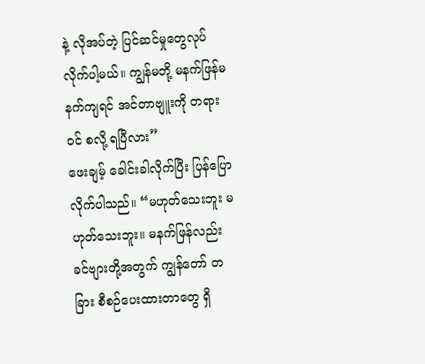နဲ့ လိုအပ်တဲ့ ပြင်ဆင်မှုတွေလုပ်လိုက်ပါ့မယ်။ ကျွန်မတို့ မနက်ဖြန်မနက်ကျရင် အင်တာဗျူးကို တရားဝင် စလို့ ရပြီလား”
ဖေးချမ့် ခေါင်းခါလိုက်ပြီး ပြန်ပြောလိုက်ပါသည်။ “မဟုတ်သေးဘူး မဟုတ်သေးဘူး။ မနက်ဖြန်လည်း ခင်ဗျားတို့အတွက် ကျွန်တော် တခြား စီစဉ်ပေးထားတာတွေ ရှိ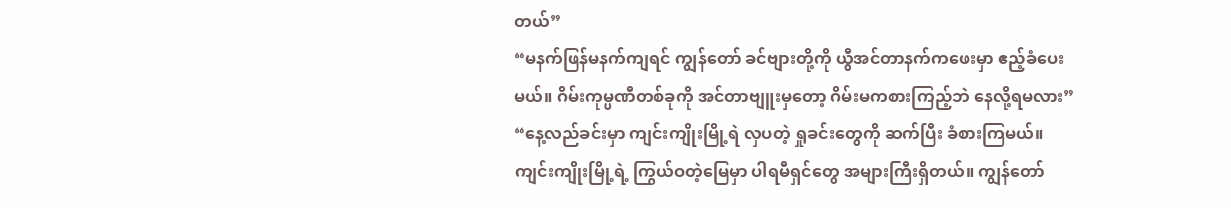တယ်”
“မနက်ဖြန်မနက်ကျရင် ကျွန်တော် ခင်ဗျားတို့ကို ယွီအင်တာနက်ကဖေးမှာ ဧည့်ခံပေးမယ်။ ဂိမ်းကုမ္ပဏီတစ်ခုကို အင်တာဗျူးမှတော့ ဂိမ်းမကစားကြည့်ဘဲ နေလို့ရမလား”
“နေ့လည်ခင်းမှာ ကျင်းကျိုးမြို့ရဲ လှပတဲ့ ရှုခင်းတွေကို ဆက်ပြီး ခံစားကြမယ်။ ကျင်းကျိုးမြို့ရဲ့ ကြွယ်ဝတဲ့မြေမှာ ပါရမီရှင်တွေ အများကြီးရှိတယ်။ ကျွန်တော်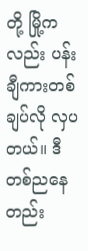တို့ မြို့ကလည်း ပန်းချီကားတစ်ချပ်လို လှပတယ်။ ဒီတစ်ညနေတည်း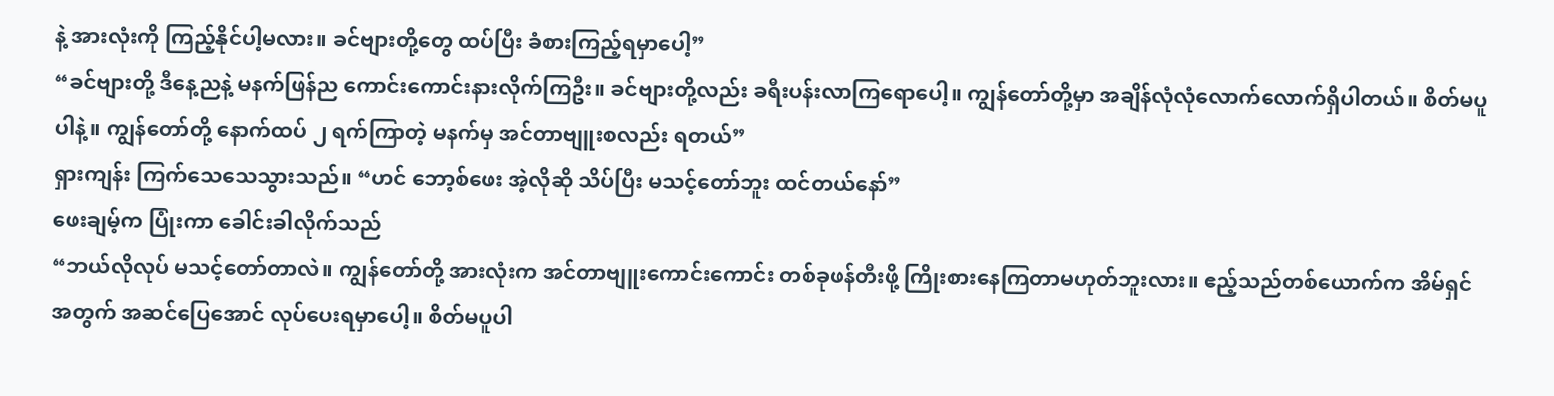နဲ့ အားလုံးကို ကြည့်နိုင်ပါ့မလား။ ခင်ဗျားတို့တွေ ထပ်ပြီး ခံစားကြည့်ရမှာပေါ့”
“ခင်ဗျားတို့ ဒီနေ့ညနဲ့ မနက်ဖြန်ည ကောင်းကောင်းနားလိုက်ကြဦး။ ခင်ဗျားတို့လည်း ခရီးပန်းလာကြရောပေါ့။ ကျွန်တော်တို့မှာ အချိန်လုံလုံလောက်လောက်ရှိပါတယ်။ စိတ်မပူပါနဲ့။ ကျွန်တော်တို့ နောက်ထပ် ၂ ရက်ကြာတဲ့ မနက်မှ အင်တာဗျူးစလည်း ရတယ်”
ရှားကျန်း ကြက်သေသေသွားသည်။ “ဟင် ဘော့စ်ဖေး အဲ့လိုဆို သိပ်ပြီး မသင့်တော်ဘူး ထင်တယ်နော်”
ဖေးချမ့်က ပြုံးကာ ခေါင်းခါလိုက်သည်
“ဘယ်လိုလုပ် မသင့်တော်တာလဲ။ ကျွန်တော်တို့ အားလုံးက အင်တာဗျူးကောင်းကောင်း တစ်ခုဖန်တီးဖို့ ကြိုးစားနေကြတာမဟုတ်ဘူးလား။ ဧည့်သည်တစ်ယောက်က အိမ်ရှင်အတွက် အဆင်ပြေအောင် လုပ်ပေးရမှာပေါ့။ စိတ်မပူပါ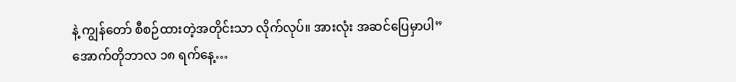နဲ့ ကျွန်တော် စီစဉ်ထားတဲ့အတိုင်းသာ လိုက်လုပ်။ အားလုံး အဆင်ပြေမှာပါ”
အောက်တိုဘာလ ၁၈ ရက်နေ့…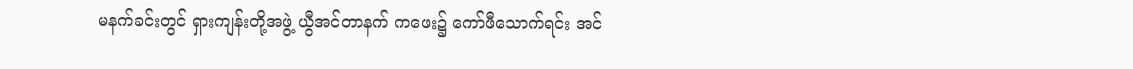မနက်ခင်းတွင် ရှားကျန်းတို့အဖွဲ့ ယွီအင်တာနက် ကဖေး၌ ကော်ဖီသောက်ရင်း အင်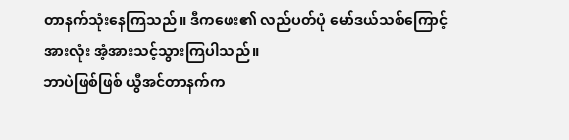တာနက်သုံးနေကြသည်။ ဒီကဖေး၏ လည်ပတ်ပုံ မော်ဒယ်သစ်ကြောင့် အားလုံး အံ့အားသင့်သွားကြပါသည်။
ဘာပဲဖြစ်ဖြစ် ယွီအင်တာနက်က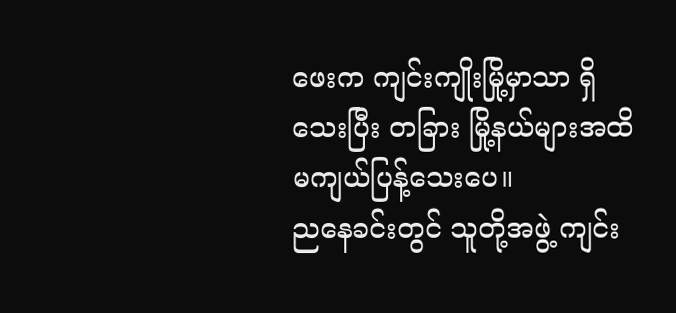ဖေးက ကျင်းကျိုးမြို့မှာသာ ရှိသေးပြီး တခြား မြို့နယ်များအထိ မကျယ်ပြန့်သေးပေ။
ညနေခင်းတွင် သူတို့အဖွဲ့ ကျင်း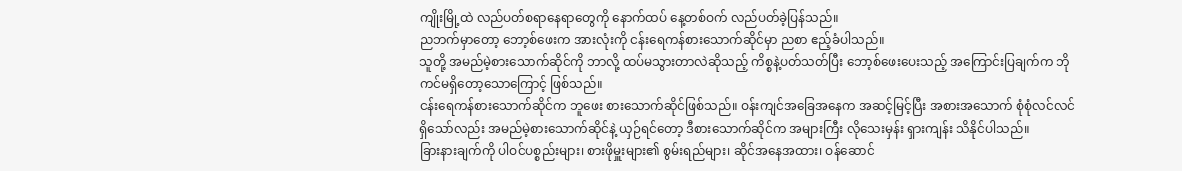ကျိုးမြို့ထဲ လည်ပတ်စရာနေရာတွေကို နောက်ထပ် နေ့တစ်ဝက် လည်ပတ်ခဲ့ပြန်သည်။
ညဘက်မှာတော့ ဘော့စ်ဖေးက အားလုံးကို ငန်းရေကန်စားသောက်ဆိုင်မှာ ညစာ ဧည့်ခံပါသည်။
သူတို့ အမည်မဲ့စားသောက်ဆိုင်ကို ဘာလို့ ထပ်မသွားတာလဲဆိုသည့် ကိစ္စနဲ့ပတ်သတ်ပြီး ဘော့စ်ဖေးပေးသည့် အကြောင်းပြချက်က ဘိုကင်မရှိတော့သောကြောင့် ဖြစ်သည်။
ငန်းရေကန်စားသောက်ဆိုင်က ဘူဖေး စားသောက်ဆိုင်ဖြစ်သည်။ ဝန်းကျင်အခြေအနေက အဆင့်မြင့်ပြီး အစားအသောက် စုံစုံလင်လင် ရှိသော်လည်း အမည်မဲ့စားသောက်ဆိုင်နဲ့ ယှဉ်ရင်တော့ ဒီစားသောက်ဆိုင်က အများကြီး လိုသေးမှန်း ရှားကျန်း သိနိုင်ပါသည်။
ခြားနားချက်ကို ပါဝင်ပစ္စည်းများ၊ စားဖိုမှူးများ၏ စွမ်းရည်များ၊ ဆိုင်အနေအထား၊ ဝန်ဆောင်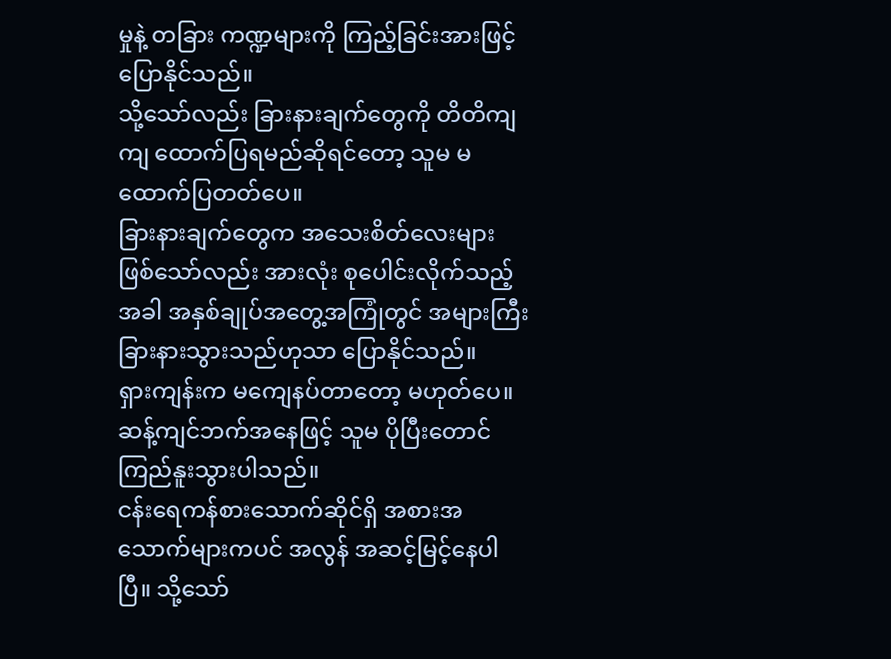မှုနဲ့ တခြား ကဏ္ဍများကို ကြည့်ခြင်းအားဖြင့် ပြောနိုင်သည်။
သို့သော်လည်း ခြားနားချက်တွေကို တိတိကျကျ ထောက်ပြရမည်ဆိုရင်တော့ သူမ မထောက်ပြတတ်ပေ။
ခြားနားချက်တွေက အသေးစိတ်လေးများ ဖြစ်သော်လည်း အားလုံး စုပေါင်းလိုက်သည့်အခါ အနှစ်ချုပ်အတွေ့အကြုံတွင် အများကြီး ခြားနားသွားသည်ဟုသာ ပြောနိုင်သည်။
ရှားကျန်းက မကျေနပ်တာတော့ မဟုတ်ပေ။ ဆန့်ကျင်ဘက်အနေဖြင့် သူမ ပိုပြီးတောင် ကြည်နူးသွားပါသည်။
ငန်းရေကန်စားသောက်ဆိုင်ရှိ အစားအသောက်များကပင် အလွန် အဆင့်မြင့်နေပါပြီ။ သို့သော်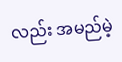လည်း အမည်မဲ့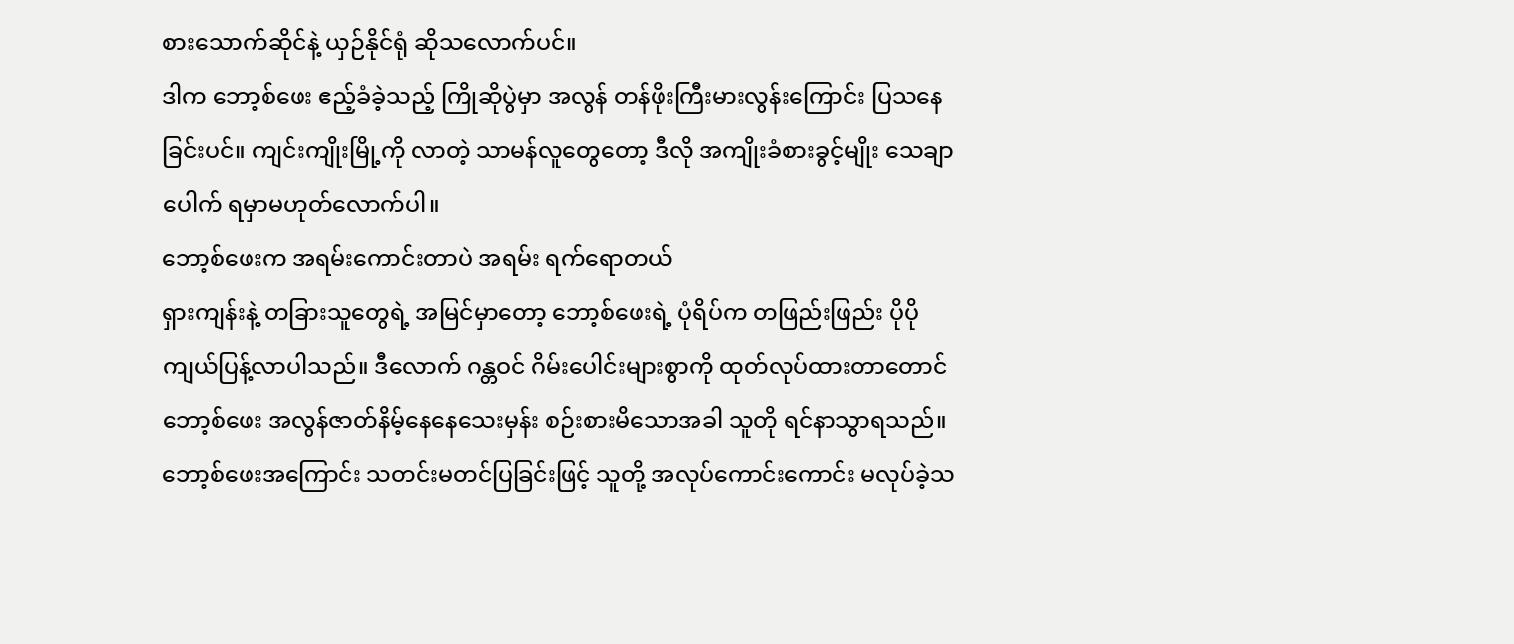စားသောက်ဆိုင်နဲ့ ယှဉ်နိုင်ရုံ ဆိုသလောက်ပင်။
ဒါက ဘော့စ်ဖေး ဧည့်ခံခဲ့သည့် ကြိုဆိုပွဲမှာ အလွန် တန်ဖိုးကြီးမားလွန်းကြောင်း ပြသနေခြင်းပင်။ ကျင်းကျိုးမြို့ကို လာတဲ့ သာမန်လူတွေတော့ ဒီလို အကျိုးခံစားခွင့်မျိုး သေချာပေါက် ရမှာမဟုတ်လောက်ပါ။
ဘော့စ်ဖေးက အရမ်းကောင်းတာပဲ အရမ်း ရက်ရောတယ်
ရှားကျန်းနဲ့ တခြားသူတွေရဲ့ အမြင်မှာတော့ ဘော့စ်ဖေးရဲ့ ပုံရိပ်က တဖြည်းဖြည်း ပိုပို ကျယ်ပြန့်လာပါသည်။ ဒီလောက် ဂန္တဝင် ဂိမ်းပေါင်းများစွာကို ထုတ်လုပ်ထားတာတောင် ဘော့စ်ဖေး အလွန်ဇာတ်နိမ့်နေနေသေးမှန်း စဉ်းစားမိသောအခါ သူတို ရင်နာသွာရသည်။
ဘော့စ်ဖေးအကြောင်း သတင်းမတင်ပြခြင်းဖြင့် သူတို့ အလုပ်ကောင်းကောင်း မလုပ်ခဲ့သ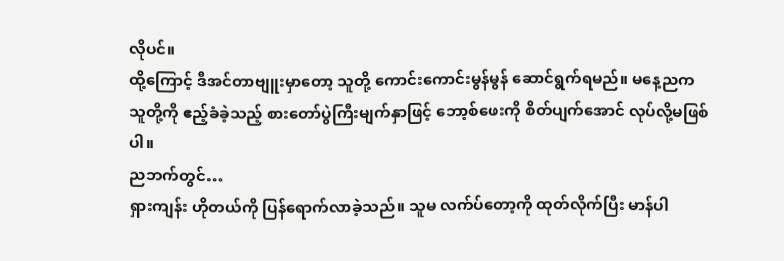လိုပင်။
ထို့ကြောင့် ဒီအင်တာဗျူးမှာတော့ သူတို့ ကောင်းကောင်းမွန်မွန် ဆောင်ရွက်ရမည်။ မနေ့ညက သူတို့ကို ဧည့်ခံခဲ့သည့် စားတော်ပွဲကြီးမျက်နှာဖြင့် ဘော့စ်ဖေးကို စိတ်ပျက်အောင် လုပ်လို့မဖြစ်ပါ။
ညဘက်တွင်…
ရှားကျန်း ဟိုတယ်ကို ပြန်ရောက်လာခဲ့သည်။ သူမ လက်ပ်တော့ကို ထုတ်လိုက်ပြီး မာန်ပါ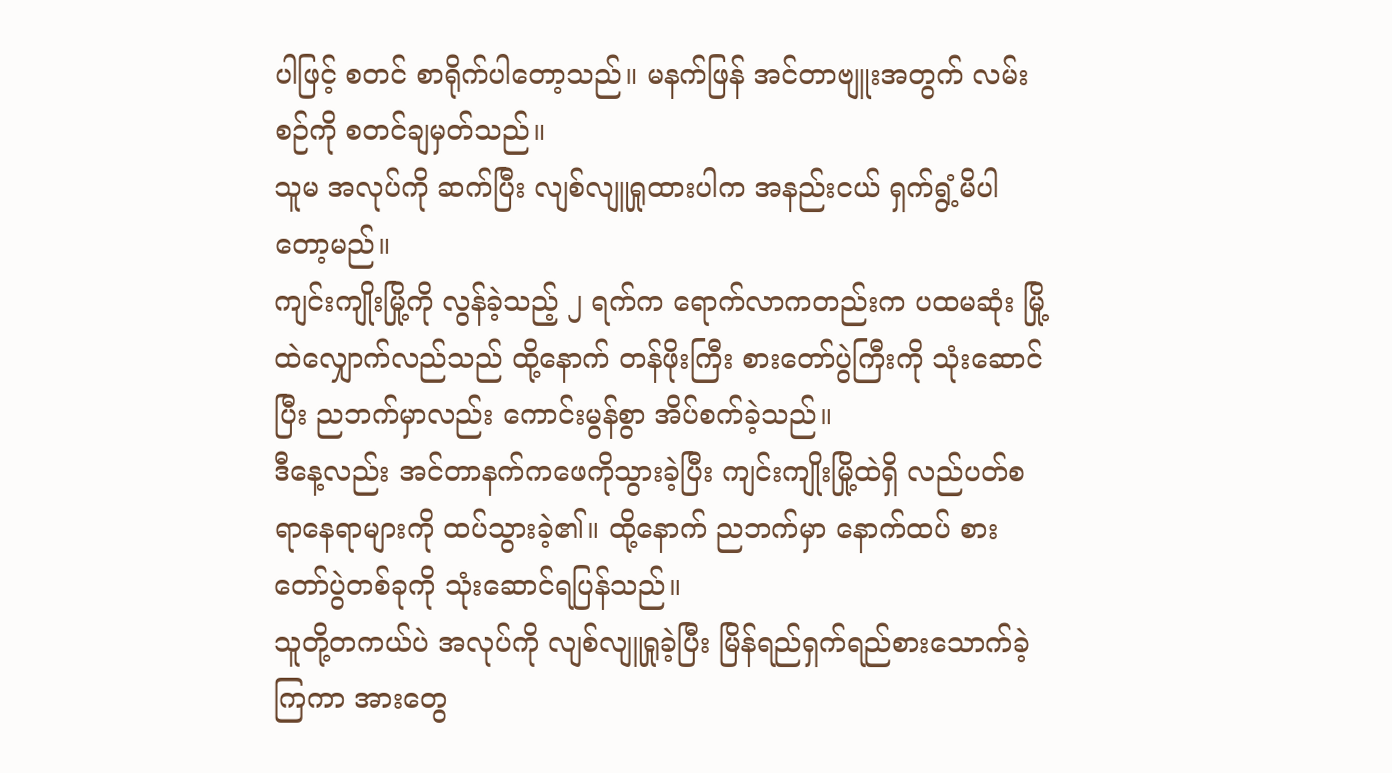ပါဖြင့် စတင် စာရိုက်ပါတော့သည်။ မနက်ဖြန် အင်တာဗျူးအတွက် လမ်းစဉ်ကို စတင်ချမှတ်သည်။
သူမ အလုပ်ကို ဆက်ပြီး လျစ်လျူရှုထားပါက အနည်းငယ် ရှက်ရွံ့မိပါတော့မည်။
ကျင်းကျိုးမြို့ကို လွန်ခဲ့သည့် ၂ ရက်က ရောက်လာကတည်းက ပထမဆုံး မြို့ထဲလျှောက်လည်သည် ထို့နောက် တန်ဖိုးကြီး စားတော်ပွဲကြီးကို သုံးဆောင်ပြီး ညဘက်မှာလည်း ကောင်းမွန်စွာ အိပ်စက်ခဲ့သည်။
ဒီနေ့လည်း အင်တာနက်ကဖေကိုသွားခဲ့ပြီး ကျင်းကျိုးမြို့ထဲရှိ လည်ပတ်စရာနေရာများကို ထပ်သွားခဲ့၏။ ထို့နောက် ညဘက်မှာ နောက်ထပ် စားတော်ပွဲတစ်ခုကို သုံးဆောင်ရပြန်သည်။
သူတို့တကယ်ပဲ အလုပ်ကို လျစ်လျူရှုခဲ့ပြီး မြိန်ရည်ရှက်ရည်စားသောက်ခဲ့ကြကာ အားတွေ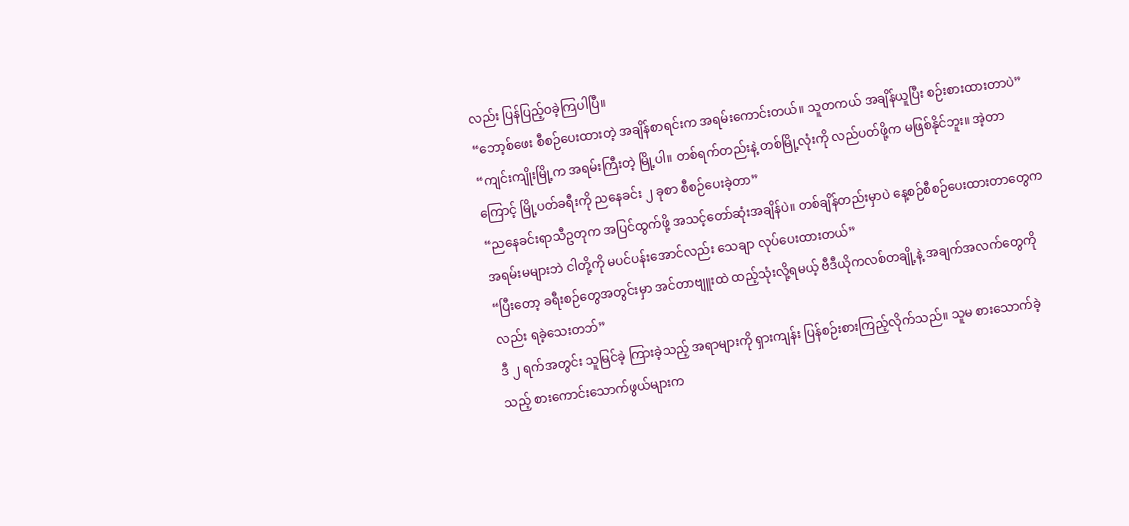လည်း ပြန်ပြည့်ဝခဲ့ကြပါပြီ။
“ဘော့စ်ဖေး စီစဉ်ပေးထားတဲ့ အချိန်စာရင်းက အရမ်းကောင်းတယ်။ သူတကယ် အချိန်ယူပြီး စဉ်းစားထားတာပဲ”
“ကျင်းကျိုးမြို့က အရမ်းကြီးတဲ့ မြို့ပါ။ တစ်ရက်တည်းနဲ့ တစ်မြို့လုံးကို လည်ပတ်ဖို့က မဖြစ်နိုင်ဘူး။ အဲ့တာကြောင့် မြို့ပတ်ခရီးကို ညနေခင်း ၂ ခုစာ စီစဉ်ပေးခဲ့တာ”
“ညနေခင်းရာသီဥတုက အပြင်ထွက်ဖို့ အသင့်တော်ဆုံးအချိန်ပဲ။ တစ်ချိန်တည်းမှာပဲ နေ့စဉ်စီစဉ်ပေးထားတာတွေက အရမ်းမများဘဲ ငါတို့ကို မပင်ပန်းအောင်လည်း သေချာ လုပ်ပေးထားတယ်”
“ပြီးတော့ ခရီးစဉ်တွေအတွင်းမှာ အင်တာဗျူးထဲ ထည့်သုံးလို့ရမယ့် ဗီဒီယိုကလစ်တချို့နဲ့ အချက်အလက်တွေကိုလည်း ရခဲ့သေးတဘ်”
ဒီ ၂ ရက်အတွင်း သူမြင်ခဲ့ ကြားခဲ့သည့် အရာများကို ရှားကျန်း ပြန်စဉ်းစားကြည့်လိုက်သည်။ သူမ စားသောက်ခဲ့သည့် စားကောင်းသောက်ဖွယ်များက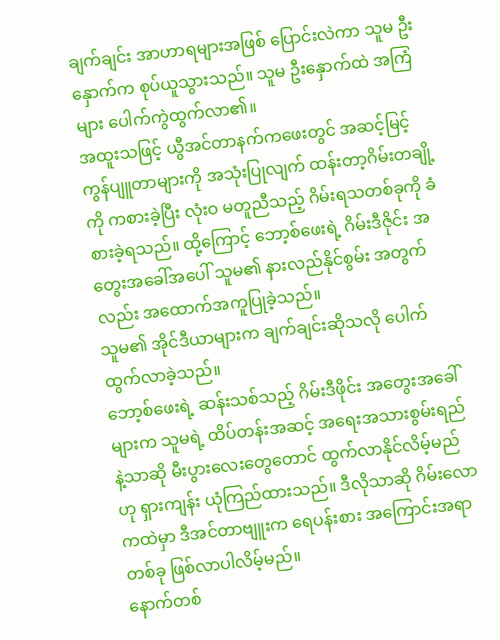ချက်ချင်း အာဟာရများအဖြစ် ပြောင်းလဲကာ သူမ ဦးနှောက်က စုပ်ယူသွားသည်။ သူမ ဦးနှောက်ထဲ အကြံများ ပေါက်ကွဲထွက်လာ၏။
အထူးသဖြင့် ယွီအင်တာနက်ကဖေးတွင် အဆင့်မြင့် ကွန်ပျူတာများကို အသုံးပြုလျက် ထန်းတာ့ဂိမ်းတချို့ကို ကစားခဲ့ပြီး လုံးဝ မတူညီသည့် ဂိမ်းရသတစ်ခုကို ခံစားခဲ့ရသည်။ ထို့ကြောင့် ဘော့စ်ဖေးရဲ့ ဂိမ်းဒီဇိုင်း အတွေးအခေါ်အပေါ် သူမ၏ နားလည်နိုင်စွမ်း အတွက်လည်း အထောက်အကူပြုခဲ့သည်။
သူမ၏ အိုင်ဒီယာများက ချက်ချင်းဆိုသလို ပေါက်ထွက်လာခဲ့သည်။
ဘော့စ်ဖေးရဲ့ ဆန်းသစ်သည့် ဂိမ်းဒီဖိုင်း အတွေးအခေါ်များက သူမရဲ့ ထိပ်တန်းအဆင့် အရေးအသားစွမ်းရည်နဲ့သာဆို မီးပွားလေးတွေတောင် ထွက်လာနိုင်လိမ့်မည်ဟု ရှားကျန်း ယုံကြည်ထားသည်။ ဒီလိုသာဆို ဂိမ်းလောကထဲမှာ ဒီအင်တာဗျူးက ရေပန်းစား အကြောင်းအရာတစ်ခု ဖြစ်လာပါလိမ့်မည်။
နောက်တစ်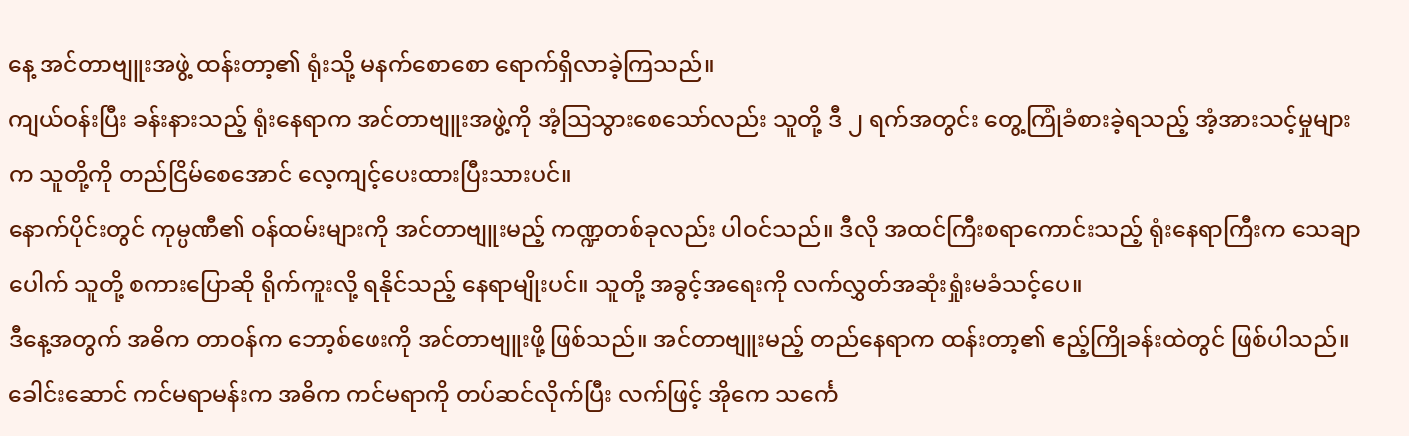နေ့ အင်တာဗျူးအဖွဲ့ ထန်းတာ့၏ ရုံးသို့ မနက်စောစော ရောက်ရှိလာခဲ့ကြသည်။
ကျယ်ဝန်းပြီး ခန်းနားသည့် ရုံးနေရာက အင်တာဗျူးအဖွဲ့ကို အံ့သြသွားစေသော်လည်း သူတို့ ဒီ ၂ ရက်အတွင်း တွေ့ကြုံခံစားခဲ့ရသည့် အံ့အားသင့်မှုများက သူတို့ကို တည်ငြိမ်စေအောင် လေ့ကျင့်ပေးထားပြီးသားပင်။
နောက်ပိုင်းတွင် ကုမ္ပဏီ၏ ဝန်ထမ်းများကို အင်တာဗျူးမည့် ကဏ္ဍတစ်ခုလည်း ပါဝင်သည်။ ဒီလို အထင်ကြီးစရာကောင်းသည့် ရုံးနေရာကြီးက သေချာပေါက် သူတို့ စကားပြောဆို ရိုက်ကူးလို့ ရနိုင်သည့် နေရာမျိုးပင်။ သူတို့ အခွင့်အရေးကို လက်လွှတ်အဆုံးရှုံးမခံသင့်ပေ။
ဒီနေ့အတွက် အဓိက တာဝန်က ဘော့စ်ဖေးကို အင်တာဗျူးဖို့ ဖြစ်သည်။ အင်တာဗျူးမည့် တည်နေရာက ထန်းတာ့၏ ဧည့်ကြိုခန်းထဲတွင် ဖြစ်ပါသည်။
ခေါင်းဆောင် ကင်မရာမန်းက အဓိက ကင်မရာကို တပ်ဆင်လိုက်ပြီး လက်ဖြင့် အိုကေ သင်္ကေ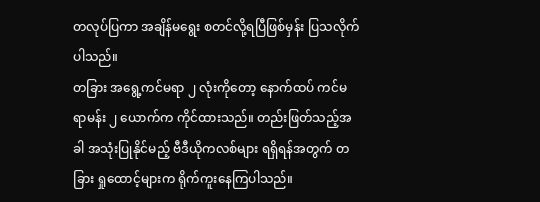တလုပ်ပြကာ အချိန်မရွေး စတင်လို့ရပြီဖြစ်မှန်း ပြသလိုက်ပါသည်။
တခြား အရွေ့ကင်မရာ ၂ လုံးကိုတော့ နောက်ထပ် ကင်မရာမန်း ၂ ယောက်က ကိုင်ထားသည်။ တည်းဖြတ်သည့်အခါ အသုံးပြုနိုင်မည့် ဗီဒီယိုကလစ်များ ရရှိရန်အတွက် တခြား ရှုထောင့်များက ရိုက်ကူးနေကြပါသည်။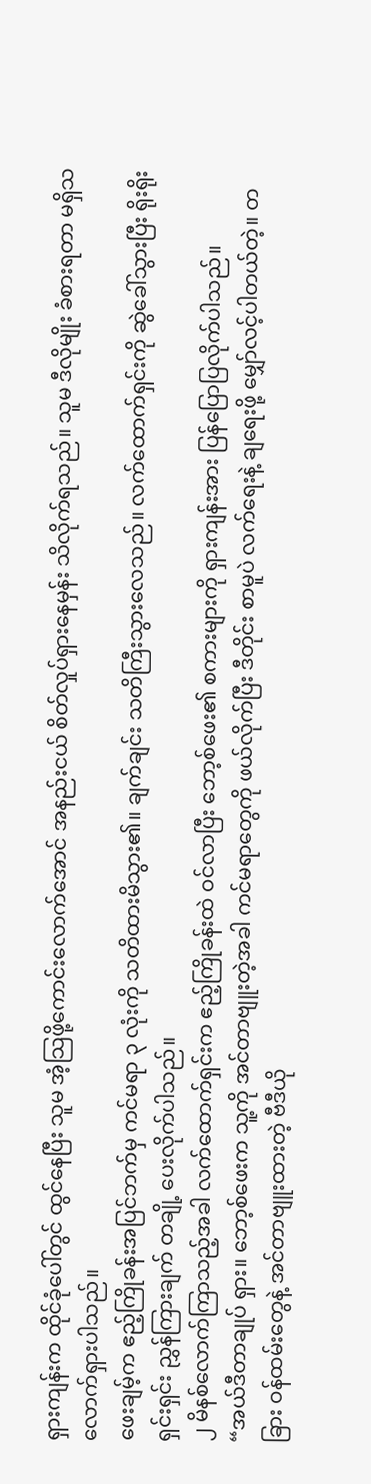ရှားကျန်းက ထိုင်ခုံပေါ်တွင် ထွင်နေပြီး သူမ အံ့သြဖို့ကောင်းလောက်အောင် အနည်းငယ် စိတ်လှုပ်ရှားနေမှန်း သိလိုက်ရသည်။ သူမ ဒီလိုမျိုး ခံစားရတာ မရှိသလောက်ရှားပါသည်။
ဖေးချမ့်က ဧည့်ကြိုခန်းအပြင်ဘက်မှ ကင်မရာ ၃ လုံးကို သတိထားမိသွား၏။ ချက်ချင်း သတိကြီးသွားလေသည်။ လက်ထောက်ရှင်းကို ဆွဲခေါ်သွားပြီး ရိုးရိုးရှင်းရှင်း ညွှန်ကြားချက် တချို့ ပေးလိုက်ပါသည်။
၂ မိနစ်လောက်ကြာသည့်အခါ လက်ထောက်ရှင်းက ဧည့်ကြိုခန်းထဲ ဝင်လာပြီး ဘော့စ်ဖေး၏ စကားများကို ရှားကျန်းအား ပြန်ပြောပြလိုက်ပါသည်။
“အယ်ဒီတာချုပ် ရှား။ ဘော့စ်ဖေးက သူ့ကို အင်တာဗျူးတဲ့အခါ ကင်မရာတွေကို ဖယ်လိုက်ပြီး ဒီတိုင်း စာမူပဲ လက်ရေးနဲ့ ချရေးဖို့ မျှော်လင့်ပါတယ်တဲ့။ တခြား ဝန်ထမ်းတွေနဲ့ အင်တာဗျူးထားတဲ့ ဗီဒီယို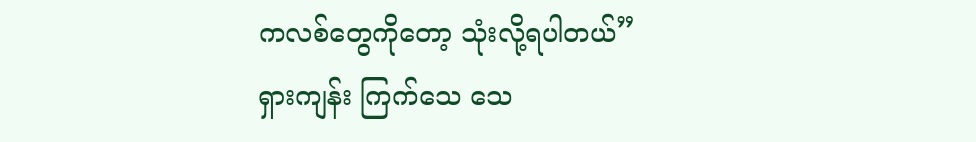ကလစ်တွေကိုတော့ သုံးလို့ရပါတယ်”
ရှားကျန်း ကြက်သေ သေ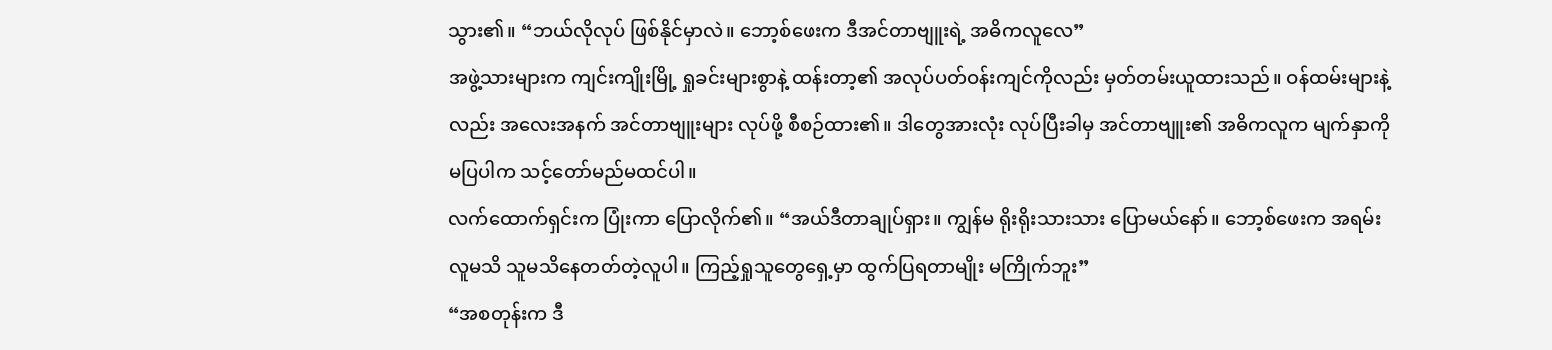သွား၏။ “ဘယ်လိုလုပ် ဖြစ်နိုင်မှာလဲ။ ဘော့စ်ဖေးက ဒီအင်တာဗျူးရဲ့ အဓိကလူလေ”
အဖွဲ့သားများက ကျင်းကျိုးမြို့ ရှုခင်းများစွာနဲ့ ထန်းတာ့၏ အလုပ်ပတ်ဝန်းကျင်ကိုလည်း မှတ်တမ်းယူထားသည်။ ဝန်ထမ်းများနဲ့လည်း အလေးအနက် အင်တာဗျူးများ လုပ်ဖို့ စီစဉ်ထား၏။ ဒါတွေအားလုံး လုပ်ပြီးခါမှ အင်တာဗျူး၏ အဓိကလူက မျက်နှာကို မပြပါက သင့်တော်မည်မထင်ပါ။
လက်ထောက်ရှင်းက ပြုံးကာ ပြောလိုက်၏။ “အယ်ဒီတာချုပ်ရှား။ ကျွန်မ ရိုးရိုးသားသား ပြောမယ်နော်။ ဘော့စ်ဖေးက အရမ်း လူမသိ သူမသိနေတတ်တဲ့လူပါ။ ကြည့်ရှုသူတွေရှေ့မှာ ထွက်ပြရတာမျိုး မကြိုက်ဘူး”
“အစတုန်းက ဒီ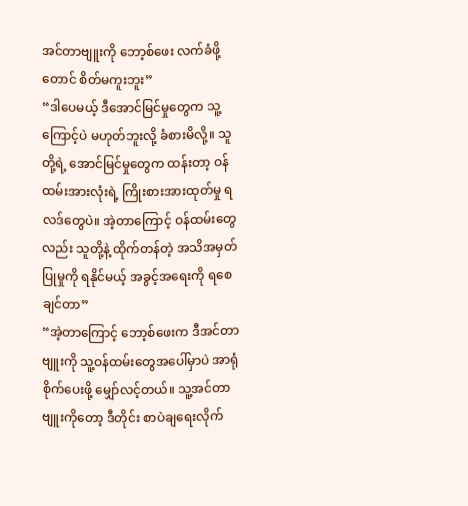အင်တာဗျူးကို ဘော့စ်ဖေး လက်ခံဖို့တောင် စိတ်မကူးဘူး”
“ဒါပေမယ့် ဒီအောင်မြင်မှုတွေက သူ့ကြောင့်ပဲ မဟုတ်ဘူးလို့ ခံစားမိလို့။ သူတို့ရဲ့ အောင်မြင်မှုတွေက ထန်းတာ့ ဝန်ထမ်းအားလုံးရဲ့ ကြိုးစားအားထုတ်မှု ရလဒ်တွေပဲ။ အဲ့တာကြောင့် ဝန်ထမ်းတွေလည်း သူတို့နဲ့ ထိုက်တန်တဲ့ အသိအမှတ်ပြုမှုကို ရနိုင်မယ့် အခွင့်အရေးကို ရစေချင်တာ”
“အဲ့တာကြောင့် ဘော့စ်ဖေးက ဒီအင်တာဗျူးကို သူ့ဝန်ထမ်းတွေအပေါ်မှာပဲ အာရုံစိုက်ပေးဖို့ မျှော်လင့်တယ်။ သူ့အင်တာဗျူးကိုတော့ ဒီတိုင်း စာပဲချရေးလိုက်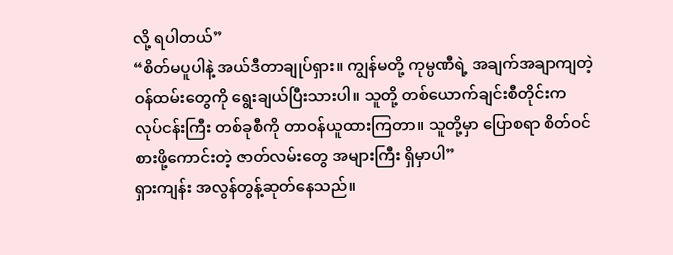လို့ ရပါတယ်”
“စိတ်မပူပါနဲ့ အယ်ဒီတာချုပ်ရှား။ ကျွန်မတို့ ကုမ္ပဏီရဲ့ အချက်အချာကျတဲ့ ဝန်ထမ်းတွေကို ရွေးချယ်ပြီးသားပါ။ သူတို့ တစ်ယောက်ချင်းစီတိုင်းက လုပ်ငန်းကြီး တစ်ခုစီကို တာဝန်ယူထားကြတာ။ သူတို့မှာ ပြောစရာ စိတ်ဝင်စားဖို့ကောင်းတဲ့ ဇာတ်လမ်းတွေ အများကြီး ရှိမှာပါ”
ရှားကျန်း အလွန်တွန့်ဆုတ်နေသည်။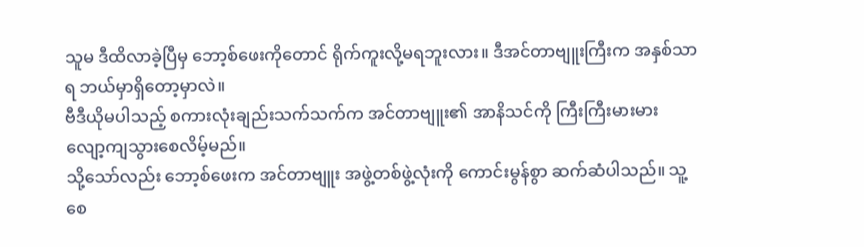သူမ ဒီထိလာခဲ့ပြီမှ ဘော့စ်ဖေးကိုတောင် ရိုက်ကူးလို့မရဘူးလား။ ဒီအင်တာဗျူးကြီးက အနှစ်သာရ ဘယ်မှာရှိတော့မှာလဲ။
ဗီဒီယိုမပါသည့် စကားလုံးချည်းသက်သက်က အင်တာဗျူး၏ အာနိသင်ကို ကြီးကြီးမားမား လျော့ကျသွားစေလိမ့်မည်။
သို့သော်လည်း ဘော့စ်ဖေးက အင်တာဗျူး အဖွဲ့တစ်ဖွဲ့လုံးကို ကောင်းမွန်စွာ ဆက်ဆံပါသည်။ သူ့ စေ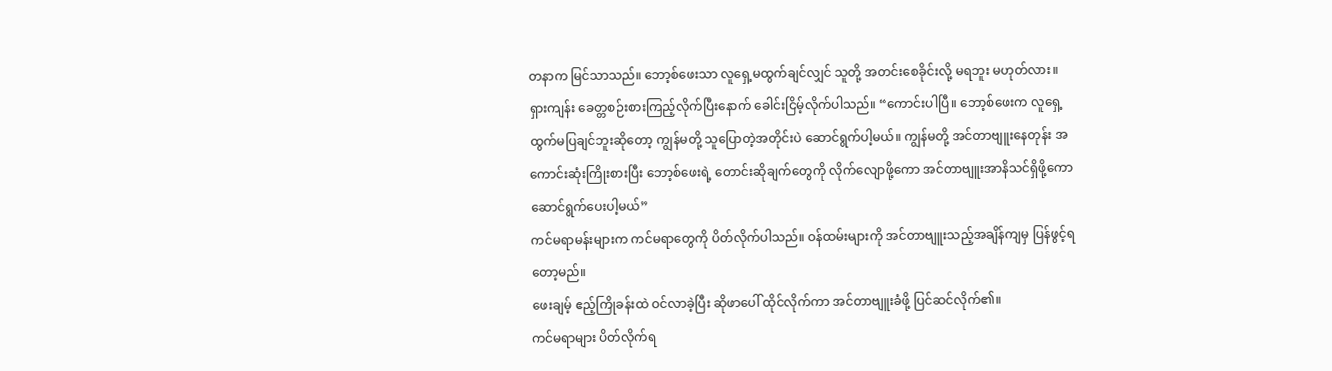တနာက မြင်သာသည်။ ဘော့စ်ဖေးသာ လူရှေ့မထွက်ချင်လျှင် သူတို့ အတင်းစေခိုင်းလို့ မရဘူး မဟုတ်လား။
ရှားကျန်း ခေတ္တစဉ်းစားကြည့်လိုက်ပြီးနောက် ခေါင်းငြိမ့်လိုက်ပါသည်။ “ကောင်းပါပြီ။ ဘော့စ်ဖေးက လူရှေ့ထွက်မပြချင်ဘူးဆိုတော့ ကျွန်မတို့ သူပြောတဲ့အတိုင်းပဲ ဆောင်ရွက်ပါ့မယ်။ ကျွန်မတို့ အင်တာဗျူးနေတုန်း အကောင်းဆုံးကြိုးစားပြီး ဘော့စ်ဖေးရဲ့ တောင်းဆိုချက်တွေကို လိုက်လျောဖို့ကော အင်တာဗျူးအာနိသင်ရှိဖို့ကော ဆောင်ရွက်ပေးပါ့မယ်”
ကင်မရာမန်းများက ကင်မရာတွေကို ပိတ်လိုက်ပါသည်။ ဝန်ထမ်းများကို အင်တာဗျူးသည့်အချိန်ကျမှ ပြန်ဖွင့်ရတော့မည်။
ဖေးချမ့် ဧည့်ကြိုခန်းထဲ ဝင်လာခဲ့ပြီး ဆိုဖာပေါ် ထိုင်လိုက်ကာ အင်တာဗျူးခံဖို့ ပြင်ဆင်လိုက်၏။
ကင်မရာများ ပိတ်လိုက်ရ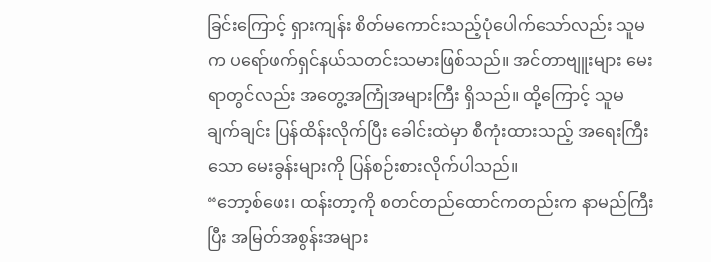ခြင်းကြောင့် ရှားကျန်း စိတ်မကောင်းသည့်ပုံပေါက်သော်လည်း သူမက ပရော်ဖက်ရှင်နယ်သတင်းသမားဖြစ်သည်။ အင်တာဗျူးများ မေးရာတွင်လည်း အတွေ့အကြုံအများကြီး ရှိသည်။ ထို့ကြောင့် သူမ ချက်ချင်း ပြန်ထိန်းလိုက်ပြီး ခေါင်းထဲမှာ စီကုံးထားသည့် အရေးကြီးသော မေးခွန်းများကို ပြန်စဉ်းစားလိုက်ပါသည်။
“ဘော့စ်ဖေး၊ ထန်းတာ့ကို စတင်တည်ထောင်ကတည်းက နာမည်ကြီးပြီး အမြတ်အစွန်းအများ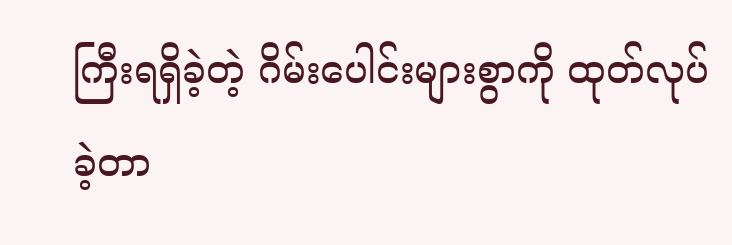ကြီးရရှိခဲ့တဲ့ ဂိမ်းပေါင်းများစွာကို ထုတ်လုပ်ခဲ့တာ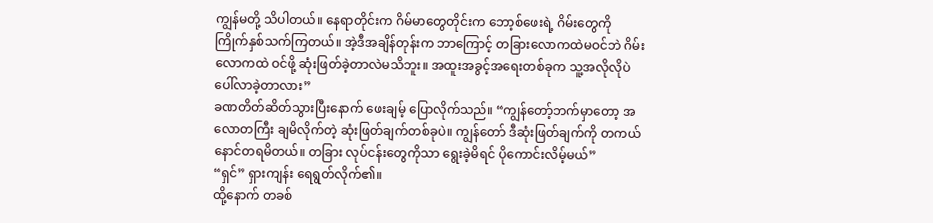ကျွန်မတို့ သိပါတယ်။ နေရာတိုင်းက ဂိမ်မာတွေတိုင်းက ဘော့စ်ဖေးရဲ့ ဂိမ်းတွေကို ကြိုက်နှစ်သက်ကြတယ်။ အဲ့ဒီအချိန်တုန်းက ဘာကြောင့် တခြားလောကထဲမဝင်ဘဲ ဂိမ်းလောကထဲ ဝင်ဖို့ ဆုံးဖြတ်ခဲ့တာလဲမသိဘူး။ အထူးအခွင့်အရေးတစ်ခုက သူ့အလိုလိုပဲ ပေါ်လာခဲ့တာလား”
ခဏတိတ်ဆိတ်သွားပြီးနောက် ဖေးချမ့် ပြောလိုက်သည်။ “ကျွန်တော့်ဘက်မှာတော့ အလောတကြီး ချမိလိုက်တဲ့ ဆုံးဖြတ်ချက်တစ်ခုပဲ။ ကျွန်တော် ဒီဆုံးဖြတ်ချက်ကို တကယ်နောင်တရမိတယ်။ တခြား လုပ်ငန်းတွေကိုသာ ရွေးခဲ့မိရင် ပိုကောင်းလိမ့်မယ်”
“ရှင်” ရှားကျန်း ရေရွတ်လိုက်၏။
ထို့နောက် တခစ်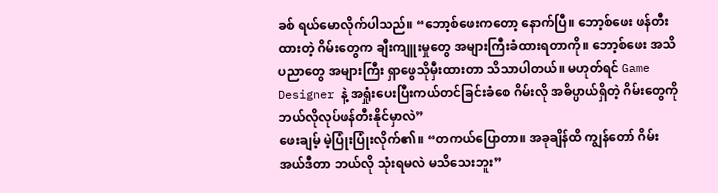ခစ် ရယ်မောလိုက်ပါသည်။ “ဘော့စ်ဖေးကတော့ နောက်ပြီ။ ဘော့စ်ဖေး ဖန်တီးထားတဲ့ ဂိမ်းတွေက ချီးကျူးမှုတွေ အများကြီးခံထားရတာကို။ ဘော့စ်ဖေး အသိပညာတွေ အများကြီး ရှာဖွေသိုမှီးထားတာ သိသာပါတယ်။ မဟုတ်ရင် Game Designer နဲ့ အရှုံးပေးပြီးကယ်တင်ခြင်းခံစေ ဂိမ်းလို အဓိပ္ပာယ်ရှိတဲ့ ဂိမ်းတွေကို ဘယ်လိုလုပ်ဖန်တီးနိုင်မှာလဲ”
ဖေးချမ့် မဲ့ပြုံးပြုံးလိုက်၏။ “တကယ်ပြောတာ။ အခုချိန်ထိ ကျွန်တော် ဂိမ်းအယ်ဒီတာ ဘယ်လို သုံးရမလဲ မသိသေးဘူး”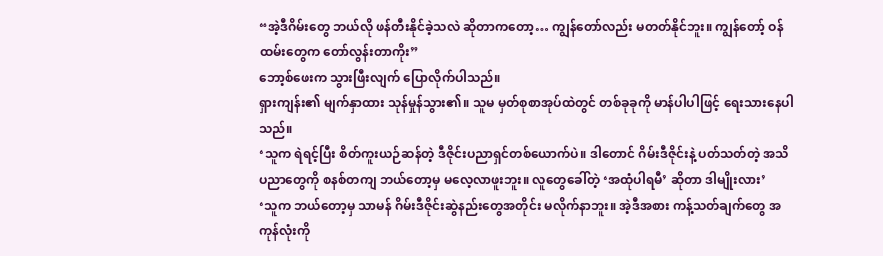“အဲ့ဒီဂိမ်းတွေ ဘယ်လို ဖန်တီးနိုင်ခဲ့သလဲ ဆိုတာကတော့… ကျွန်တော်လည်း မတတ်နိုင်ဘူး။ ကျွန်တော့် ဝန်ထမ်းတွေက တော်လွန်းတာကိုး”
ဘော့စ်ဖေးက သွားဖြီးလျက် ပြောလိုက်ပါသည်။
ရှားကျန်း၏ မျက်နှာထား သုန်မှုန်သွား၏။ သူမ မှတ်စုစာအုပ်ထဲတွင် တစ်ခုခုကို မာန်ပါပါဖြင့် ရေးသားနေပါသည်။
‘သူက ရဲရင့်ပြီး စိတ်ကူးယဉ်ဆန်တဲ့ ဒီဇိုင်းပညာရှင်တစ်ယောက်ပဲ။ ဒါတောင် ဂိမ်းဒီဇိုင်းနဲ့ ပတ်သတ်တဲ့ အသိပညာတွေကို စနစ်တကျ ဘယ်တော့မှ မလေ့လာဖူးဘူး။ လူတွေခေါ်တဲ့ ‘အထုံပါရမီ’ ဆိုတာ ဒါမျိုးလား’
‘သူက ဘယ်တော့မှ သာမန် ဂိမ်းဒီဇိုင်းဆွဲနည်းတွေအတိုင်း မလိုက်နာဘူး။ အဲ့ဒီအစား ကန့်သတ်ချက်တွေ အကုန်လုံးကို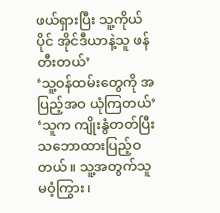ဖယ်ရှားပြီး သူ့ကိုယ်ပိုင် အိုင်ဒီယာနဲ့သူ ဖန်တီးတယ်’
‘သူ့ဝန်ထမ်းတွေကို အပြည့်အဝ ယုံကြတယ်’
‘သူက ကျိုးနွံတတ်ပြီး သဘောထားပြည့်ဝတယ်။ သူ့အတွက်သူ မဝံ့ကြွား၊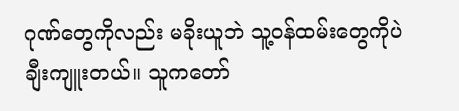ဂုဏ်တွေကိုလည်း မခိုးယူဘဲ သူ့ဝန်ထမ်းတွေကိုပဲ ချီးကျူးတယ်။ သူကတော်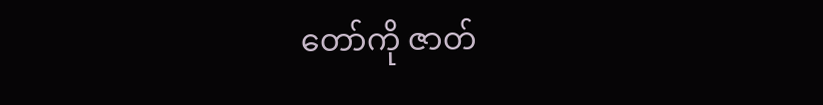တော်ကို ဇာတ်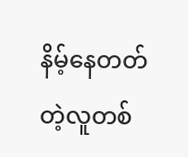နိမ့်နေတတ်တဲ့လူတစ်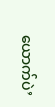ယောက်ပဲ’